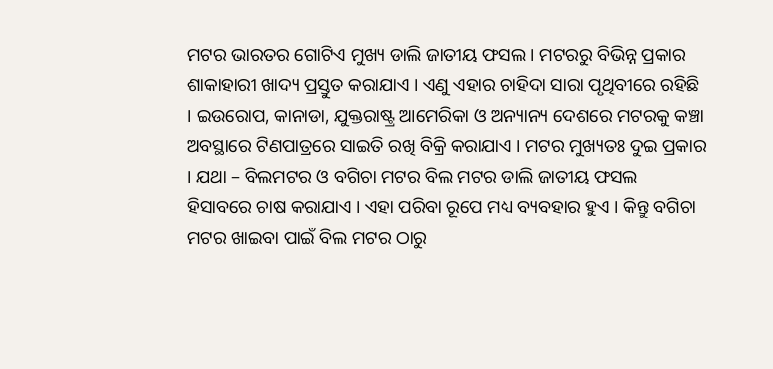ମଟର ଭାରତର ଗୋଟିଏ ମୁଖ୍ୟ ଡାଲି ଜାତୀୟ ଫସଲ । ମଟରରୁ ବିଭିନ୍ନ ପ୍ରକାର ଶାକାହାରୀ ଖାଦ୍ୟ ପ୍ରସ୍ତୁତ କରାଯାଏ । ଏଣୁ ଏହାର ଚାହିଦା ସାରା ପୃଥିବୀରେ ରହିଛି । ଇଉରୋପ, କାନାଡା, ଯୁକ୍ତରାଷ୍ଟ୍ର ଆମେରିକା ଓ ଅନ୍ୟାନ୍ୟ ଦେଶରେ ମଟରକୁ କଞ୍ଚା ଅବସ୍ଥାରେ ଟିଣପାତ୍ରରେ ସାଇତି ରଖି ବିକ୍ରି କରାଯାଏ । ମଟର ମୁଖ୍ୟତଃ ଦୁଇ ପ୍ରକାର । ଯଥା – ବିଲମଟର ଓ ବଗିଚା ମଟର ବିଲ ମଟର ଡାଲି ଜାତୀୟ ଫସଲ ହିସାବରେ ଚାଷ କରାଯାଏ । ଏହା ପରିବା ରୂପେ ମଧ୍ୟ ବ୍ୟବହାର ହୁଏ । କିନ୍ତୁ ବଗିଚା ମଟର ଖାଇବା ପାଇଁ ବିଲ ମଟର ଠାରୁ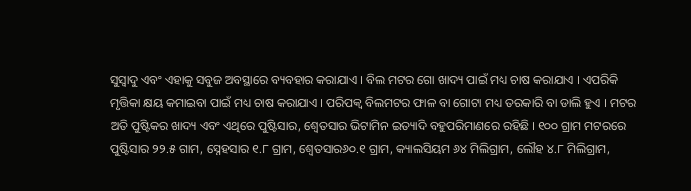ସୁସ୍ଵାଦୁ ଏବଂ ଏହାକୁ ସବୁଜ ଅବସ୍ଥାରେ ବ୍ୟବହାର କରାଯାଏ । ବିଲ ମଟର ଗୋ ଖାଦ୍ୟ ପାଇଁ ମଧ୍ୟ ଚାଷ କରାଯାଏ । ଏପରିକି ମୃତ୍ତିକା କ୍ଷୟ କମାଇବା ପାଇଁ ମଧ୍ୟ ଚାଷ କରାଯାଏ । ପରିପକ୍ଵ ବିଲମଟର ଫାଳ ବା ଗୋଟା ମଧ୍ୟ ତରକାରି ବା ଡାଲି ହୁଏ । ମଟର ଅତି ପୁଷ୍ଟିକର ଖାଦ୍ୟ ଏବଂ ଏଥିରେ ପୁଷ୍ଟିସାର, ଶ୍ଵେତସାର ଭିଟାମିନ ଇତ୍ୟାଦି ବହୁପରିମାଣରେ ରହିଛି । ୧୦୦ ଗ୍ରାମ ମଟରରେ ପୁଷ୍ଟିସାର ୨୨.୫ ଗାମ, ସ୍ନେହସାର ୧.୮ ଗ୍ରାମ, ଶ୍ଵେତସାର୬୦.୧ ଗ୍ରାମ, କ୍ୟାଲସିୟମ ୬୪ ମିଲିଗ୍ରାମ, ଲୌହ ୪.୮ ମିଲିଗ୍ରାମ,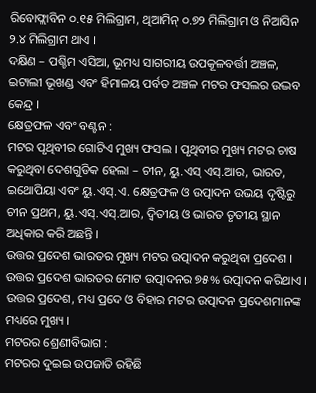ରିବୋଫ୍ଲାବିନ ୦.୧୫ ମିଲିଗ୍ରାମ, ଥିଆମିନ୍ ୦.୭୨ ମିଲିଗ୍ରାମ ଓ ନିଆସିନ ୨.୪ ମିଲିଗ୍ରାମ ଥାଏ ।
ଦକ୍ଷିଣ – ପଶ୍ଚିମ ଏସିଆ, ଭୂମଧ୍ୟ ସାଗରୀୟ ଉପକୂଳବର୍ତ୍ତୀ ଅଞ୍ଚଳ, ଇଟାଲୀ ଭୂଖଣ୍ଡ ଏବଂ ହିମାଳୟ ପର୍ବତ ଅଞ୍ଚଳ ମଟର ଫସଲର ଉଦ୍ଭବ କେନ୍ଦ୍ର ।
କ୍ଷେତ୍ରଫଳ ଏବଂ ବଣ୍ଟନ :
ମଟର ପୃଥିବୀର ଗୋଟିଏ ମୁଖ୍ୟ ଫସଲ । ପୃଥିବୀର ମୁଖ୍ୟ ମଟର ଚାଷ କରୁଥିବା ଦେଶଗୁଡିକ ହେଲା – ଚୀନ, ୟୁ.ଏସ୍ ଏସ୍.ଆର, ଭାରତ, ଇଥୋପିୟା ଏବଂ ୟୁ.ଏସ୍.ଏ. କ୍ଷେତ୍ରଫଳ ଓ ଉତ୍ପାଦନ ଉଭୟ ଦୃଷ୍ଟିରୁ ଚୀନ ପ୍ରଥମ, ୟୁ.ଏସ୍.ଏସ୍.ଆର, ଦ୍ଵିତୀୟ ଓ ଭାରତ ତୃତୀୟ ସ୍ଥାନ ଅଧିକାର କରି ଅଛନ୍ତି ।
ଉତ୍ତର ପ୍ରଦେଶ ଭାରତର ମୁଖ୍ୟ ମଟର ଉତ୍ପାଦନ କରୁଥିବା ପ୍ରଦେଶ ।
ଉତ୍ତର ପ୍ରଦେଶ ଭାରତର ମୋଟ ଉତ୍ପାଦନର ୭୫% ଉତ୍ପାଦନ କରିଥାଏ । ଉତ୍ତର ପ୍ରଦେଶ, ମଧ୍ୟ ପ୍ରଦେ ଓ ବିହାର ମଟର ଉତ୍ପାଦନ ପ୍ରଦେଶମାନଙ୍କ ମଧ୍ୟରେ ମୁଖ୍ୟ ।
ମଟରର ଶ୍ରେଣୀବିଭାଗ :
ମଟରର ଦୁଇଇ ଉପଜାତି ରହିଛି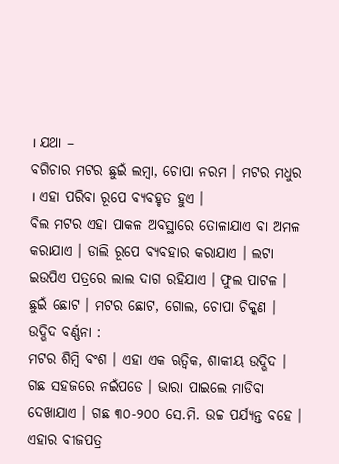। ଯଥା –
ବଗିଚାର ମଟର ଛୁଇଁ ଲମ୍ବା, ଚୋପା ନରମ । ମଟର ମଧୁର । ଏହା ପରିବା ରୂପେ ବ୍ୟବହୃତ ହୁଏ ।
ବିଲ ମଟର ଏହା ପାକଳ ଅବସ୍ଥାରେ ତୋଳାଯାଏ ବା ଅମଳ କରାଯାଏ । ଡାଲି ରୂପେ ବ୍ୟବହାର କରାଯାଏ । ଲଟା ଇଉପିଏ ପତ୍ରରେ ଲାଲ ଦାଗ ରହିଯାଏ । ଫୁଲ ପାଟଳ । ଛୁଇଁ ଛୋଟ । ମଟର ଛୋଟ, ଗୋଲ, ଚୋପା ଚିକ୍କଣ ।
ଉଦ୍ଭିଦ ବର୍ଣ୍ଣନା :
ମଟର ଶିମ୍ବି ବଂଶ । ଏହା ଏକ ଋତ୍ଵିକ, ଶାକୀୟ ଉଦ୍ଭିଦ । ଗଛ ସହଜରେ ନଇଁପଡେ । ଭାରା ପାଇଲେ ମାଡିବା ଦେଖାଯାଏ । ଗଛ ୩୦-୨୦୦ ସେ.ମି. ଉଚ୍ଚ ପର୍ଯ୍ୟନ୍ତ ବହେ । ଏହାର ବୀଜପତ୍ର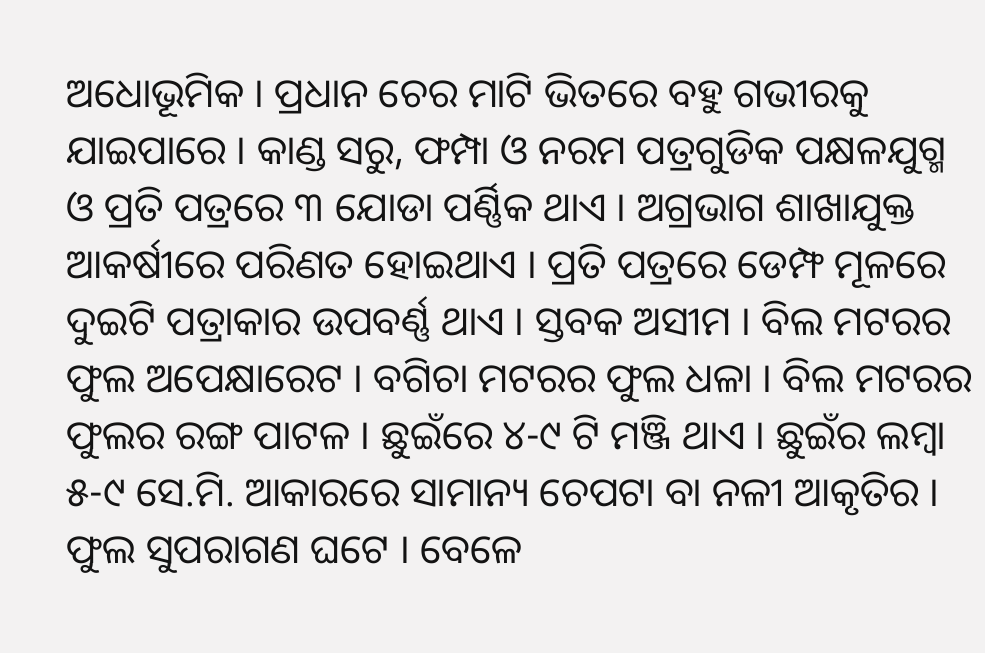ଅଧୋଭୂମିକ । ପ୍ରଧାନ ଚେର ମାଟି ଭିତରେ ବହୁ ଗଭୀରକୁ ଯାଇପାରେ । କାଣ୍ଡ ସରୁ, ଫମ୍ପା ଓ ନରମ ପତ୍ରଗୁଡିକ ପକ୍ଷଳଯୁଗ୍ମ ଓ ପ୍ରତି ପତ୍ରରେ ୩ ଯୋଡା ପର୍ଣ୍ଣିକ ଥାଏ । ଅଗ୍ରଭାଗ ଶାଖାଯୁକ୍ତ ଆକର୍ଷୀରେ ପରିଣତ ହୋଇଥାଏ । ପ୍ରତି ପତ୍ରରେ ଡେମ୍ଫ ମୂଳରେ ଦୁଇଟି ପତ୍ରାକାର ଉପବର୍ଣ୍ଣ ଥାଏ । ସ୍ତବକ ଅସୀମ । ବିଲ ମଟରର ଫୁଲ ଅପେକ୍ଷାରେଟ । ବଗିଚା ମଟରର ଫୁଲ ଧଳା । ବିଲ ମଟରର ଫୁଲର ରଙ୍ଗ ପାଟଳ । ଛୁଇଁରେ ୪-୯ ଟି ମଞ୍ଜି ଥାଏ । ଛୁଇଁର ଲମ୍ବା ୫-୯ ସେ.ମି. ଆକାରରେ ସାମାନ୍ୟ ଚେପଟା ବା ନଳୀ ଆକୃତିର । ଫୁଲ ସୁପରାଗଣ ଘଟେ । ବେଳେ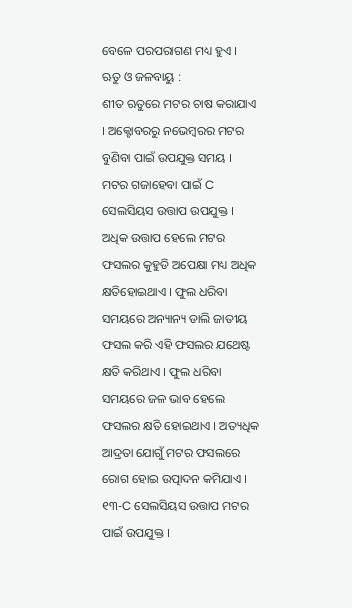ବେଳେ ପରପରାଗଣ ମଧ୍ୟ ହୁଏ ।
ଋତୁ ଓ ଜଳବାୟୁ :
ଶୀତ ଋତୁରେ ମଟର ଚାଷ କରାଯାଏ । ଅକ୍ଟୋବରରୁ ନଭେମ୍ବରର ମଟର ବୁଣିବା ପାଇଁ ଉପଯୁକ୍ତ ସମୟ । ମଟର ଗଜାହେବା ପାଇଁ C ସେଲସିୟସ ଉତ୍ତାପ ଉପଯୁକ୍ତ । ଅଧିକ ଉତ୍ତାପ ହେଲେ ମଟର ଫସଲର କୁହୁଡି ଅପେକ୍ଷା ମଧ୍ୟ ଅଧିକ କ୍ଷତିହୋଇଥାଏ । ଫୁଲ ଧରିବା ସମୟରେ ଅନ୍ୟାନ୍ୟ ଡାଲି ଜାତୀୟ ଫସଲ କରି ଏହି ଫସଲର ଯଥେଷ୍ଟ କ୍ଷତି କରିଥାଏ । ଫୁଲ ଧରିବା ସମୟରେ ଜଳ ଭାବ ହେଲେ ଫସଲର କ୍ଷତି ହୋଇଥାଏ । ଅତ୍ୟଧିକ ଆଦ୍ରତା ଯୋଗୁଁ ମଟର ଫସଲରେ ରୋଗ ହୋଇ ଉତ୍ପାଦନ କମିଯାଏ । ୧୩-C ସେଲସିୟସ ଉତ୍ତାପ ମଟର ପାଇଁ ଉପଯୁକ୍ତ ।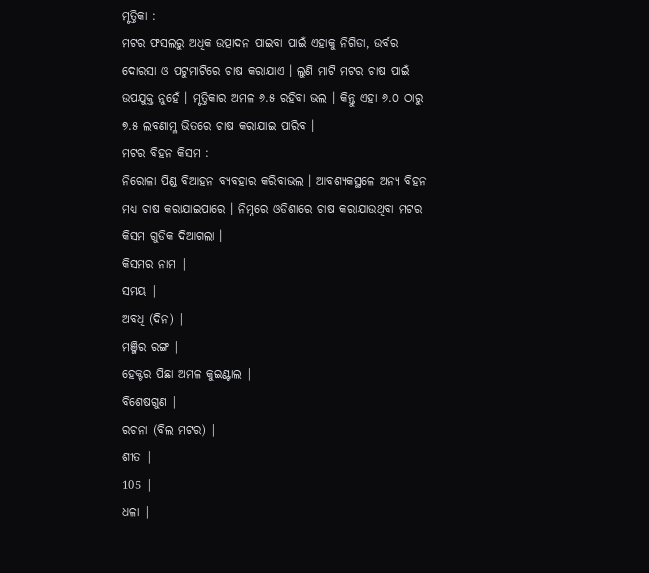ମୃତ୍ତିକା :
ମଟର ଫସଲରୁ ଅଧିକ ଉତ୍ପାଦନ ପାଇବା ପାଇଁ ଏହାକୁ ନିଗିଡା, ଉର୍ବର ଦୋରସା ଓ ପଟୁମାଟିରେ ଚାଷ କରାଯାଏ । ଲୁଣି ମାଟି ମଟର ଚାଷ ପାଇଁ ଉପଯୁକ୍ତ ନୁହେଁ । ମୃତ୍ତିକାର ଅମଳ ୬.୫ ରହିବା ଭଲ । କିନ୍ତୁ ଏହା ୬.୦ ଠାରୁ ୭.୫ ଲବଣାମ୍ଳ ଭିତରେ ଚାଷ କରାଯାଇ ପାରିବ ।
ମଟର ବିହନ କିସମ :
ନିରୋଳା ପିଣ୍ଡ ବିଆହନ ବ୍ୟବହାର କରିବାଭଲ । ଆବଶ୍ୟକସ୍ଥଳେ ଅନ୍ୟ ବିହନ ମଧ୍ୟ ଚାଷ କରାଯାଇପାରେ । ନିମ୍ନରେ ଓଡିଶାରେ ଚାଷ କରାଯାଉଥିବା ମଟର କିସମ ଗୁଡିକ ଦିଆଗଲା ।
କିସମର ନାମ |
ସମୟ |
ଅବଧି (ଦିନ) |
ମଞ୍ଜିର ରଙ୍ଗ |
ହେକ୍ଟର ପିଛା ଅମଳ କୁଇଣ୍ଟାଲ |
ବିଶେଷଗୁଣ |
ରଚନା (ବିଲ ମଟର) |
ଶୀତ |
105 |
ଧଳା |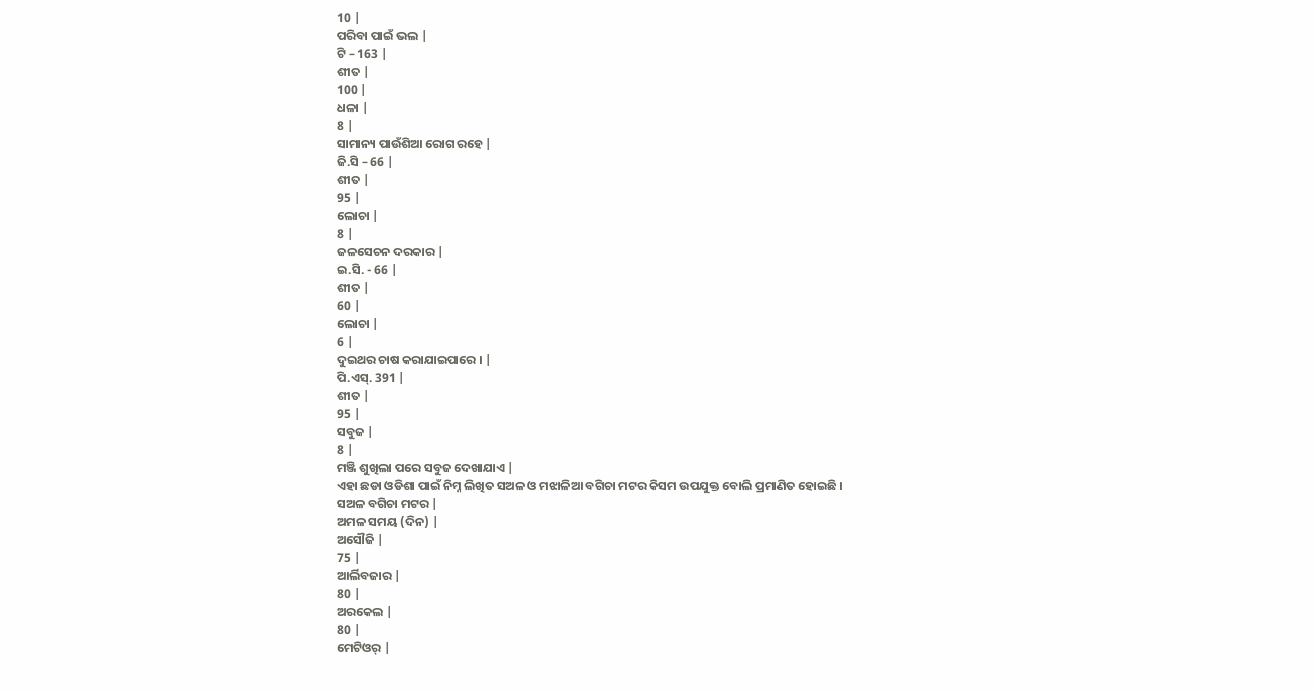10 |
ପରିବା ପାଇଁ ଭଲ |
ଟି – 163 |
ଶୀତ |
100 |
ଧଳା |
8 |
ସାମାନ୍ୟ ପାଉଁଶିଆ ରୋଗ ରହେ |
ଜି.ସି – 66 |
ଶୀତ |
95 |
ଲୋଚା |
8 |
ଜଳସେଚନ ଦରକାର |
ଇ.ସି. - 66 |
ଶୀତ |
60 |
ଲୋଚା |
6 |
ଦୁଇଥର ଚାଷ କରାଯାଇପାରେ । |
ପି.ଏସ୍. 391 |
ଶୀତ |
95 |
ସବୁଜ |
8 |
ମଞ୍ଜି ଶୁଖିଲା ପରେ ସବୁଜ ଦେଖାଯାଏ |
ଏହା ଛଡା ଓଡିଶା ପାଇଁ ନିମ୍ନ ଲିଖିତ ସଅଳ ଓ ମଝାଳିଆ ବଗିଚା ମଟର କିସମ ଉପଯୁକ୍ତ ବୋଲି ପ୍ରମାଣିତ ହୋଇଛି ।
ସଅଳ ବଗିଚା ମଟର |
ଅମଳ ସମୟ (ଦିନ) |
ଅସୌଜି |
75 |
ଆର୍ଲିବଜାର |
80 |
ଅରକେଲ |
80 |
ମେଟିଓର୍ |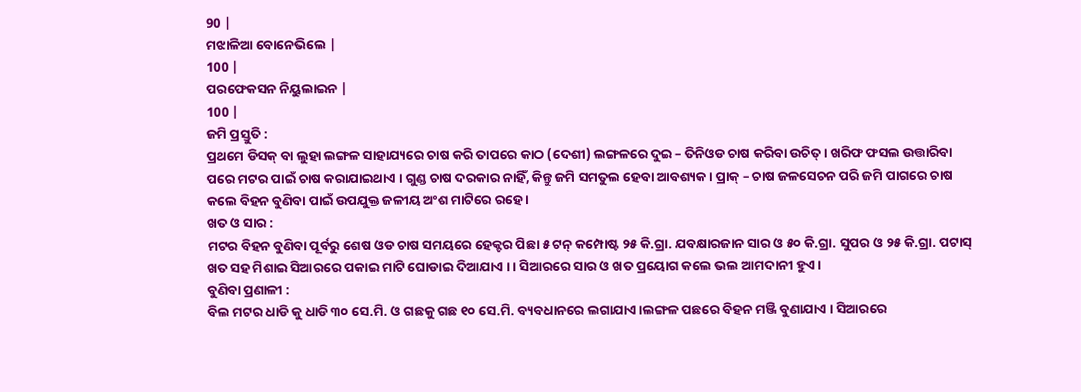90 |
ମଝାଳିଆ ବୋନେଭିଲେ |
100 |
ପରଫେକସନ ନିୟୁଲାଇନ |
100 |
ଜମି ପ୍ରସ୍ତୁତି :
ପ୍ରଥମେ ଡିସକ୍ ବା ଲୁହା ଲଙ୍ଗଳ ସାହାଯ୍ୟରେ ଚାଷ କରି ତାପରେ କାଠ (ଦେଶୀ) ଲଙ୍ଗଳରେ ଦୁଇ – ତିନିଓଡ ଚାଷ କରିବା ଉଚିତ୍ । ଖରିଫ ଫସଲ ଉତ୍ତାରିବା ପରେ ମଟର ପାଇଁ ଚାଷ କରାଯାଇଥାଏ । ଗୁଣ୍ଡ ଚାଷ ଦରକାର ନାହିଁ, କିନ୍ତୁ ଜମି ସମତୁଲ ହେବା ଆବଶ୍ୟକ । ପ୍ରାକ୍ – ଚାଷ ଜଳସେଚନ ପରି ଜମି ପାଗରେ ଚାଷ କଲେ ବିହନ ବୁଣିବା ପାଇଁ ଉପଯୁକ୍ତ ଜଳୀୟ ଅଂଶ ମାଟିରେ ରହେ ।
ଖତ ଓ ସାର :
ମଟର ବିହନ ବୁଣିବା ପୂର୍ବରୁ ଶେଷ ଓଡ ଚାଷ ସମୟରେ ହେକ୍ଟର ପିଛା ୫ ଟନ୍ କମ୍ପୋଷ୍ଟ ୨୫ କି.ଗ୍ରା. ଯବକ୍ଷାରଜାନ ସାର ଓ ୫୦ କି.ଗ୍ରା. ସୁପର ଓ ୨୫ କି.ଗ୍ରା. ପଟାସ୍ ଖତ ସହ ମିଶାଇ ସିଆରରେ ପକାଇ ମାଟି ଘୋଡାଇ ଦିଆଯାଏ । । ସିଆରରେ ସାର ଓ ଖତ ପ୍ରୟୋଗ କଲେ ଭଲ ଆମଦାନୀ ହୁଏ ।
ବୁଣିବା ପ୍ରଣାଳୀ :
ବିଲ ମଟର ଧାଡି କୁ ଧାଡି ୩୦ ସେ.ମି. ଓ ଗଛକୁ ଗଛ ୧୦ ସେ.ମି. ବ୍ୟବଧାନରେ ଲଗାଯାଏ ।ଲଙ୍ଗଳ ପଛରେ ବିହନ ମଞ୍ଜି ବୁଣାଯାଏ । ସିଆରରେ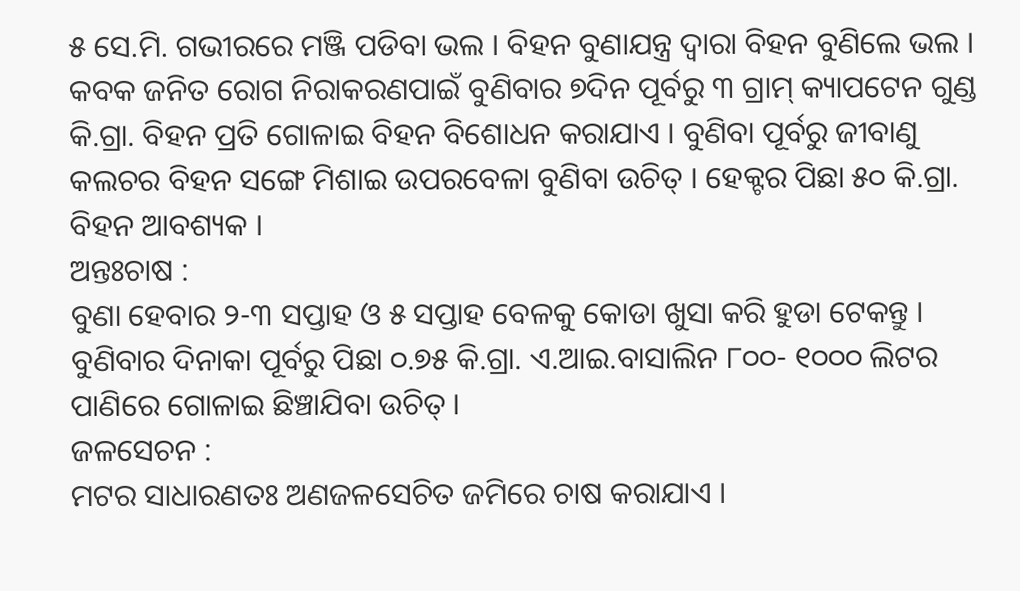୫ ସେ.ମି. ଗଭୀରରେ ମଞ୍ଜି ପଡିବା ଭଲ । ବିହନ ବୁଣାଯନ୍ତ୍ର ଦ୍ଵାରା ବିହନ ବୁଣିଲେ ଭଲ । କବକ ଜନିତ ରୋଗ ନିରାକରଣପାଇଁ ବୁଣିବାର ୭ଦିନ ପୂର୍ବରୁ ୩ ଗ୍ରାମ୍ କ୍ୟାପଟେନ ଗୁଣ୍ଡ କି.ଗ୍ରା. ବିହନ ପ୍ରତି ଗୋଳାଇ ବିହନ ବିଶୋଧନ କରାଯାଏ । ବୁଣିବା ପୂର୍ବରୁ ଜୀବାଣୁ କଲଚର ବିହନ ସଙ୍ଗେ ମିଶାଇ ଉପରବେଳା ବୁଣିବା ଉଚିତ୍ । ହେକ୍ଟର ପିଛା ୫୦ କି.ଗ୍ରା. ବିହନ ଆବଶ୍ୟକ ।
ଅନ୍ତଃଚାଷ :
ବୁଣା ହେବାର ୨-୩ ସପ୍ତାହ ଓ ୫ ସପ୍ତାହ ବେଳକୁ କୋଡା ଖୁସା କରି ହୁଡା ଟେକନ୍ତୁ । ବୁଣିବାର ଦିନାକା ପୂର୍ବରୁ ପିଛା ୦.୭୫ କି.ଗ୍ରା. ଏ.ଆଇ.ବାସାଲିନ ୮୦୦- ୧୦୦୦ ଲିଟର ପାଣିରେ ଗୋଳାଇ ଛିଞ୍ଚାଯିବା ଉଚିତ୍ ।
ଜଳସେଚନ :
ମଟର ସାଧାରଣତଃ ଅଣଜଳସେଚିତ ଜମିରେ ଚାଷ କରାଯାଏ ।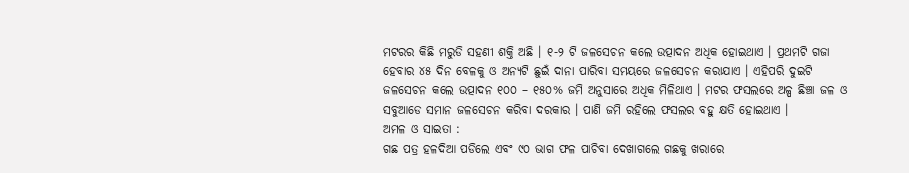ମଟରର କିଛି ମରୁଡି ସହଣୀ ଶକ୍ତି ଅଛି । ୧-୨ ଟି ଜଳସେଚନ କଲେ ଉତ୍ପାଦନ ଅଧିକ ହୋଇଥାଏ । ପ୍ରଥମଟି ଗଜା ହେବାର ୪୫ ଦିନ ବେଳକୁ ଓ ଅନ୍ୟଟି ଛୁଇଁ ଦାନା ପାରିବା ସମୟରେ ଜଳସେଚନ କରାଯାଏ । ଏହିପରି ଦୁଇଟି ଜଳସେଚନ କଲେ ଉତ୍ପାଦନ ୧୦୦ – ୧୫୦% ଜମି ଅନୁସାରେ ଅଧିକ ମିଳିଥାଏ । ମଟର ଫସଲରେ ଅଳ୍ପ ଛିଞ୍ଚା ଜଳ ଓ ସବୁଆଡେ ସମାନ ଜଳସେଚନ କରିବା ଦରକାର । ପାଣି ଜମି ରହିଲେ ଫସଲର ବହୁ କ୍ଷତି ହୋଇଥାଏ ।
ଅମଳ ଓ ସାଇତା :
ଗଛ ପତ୍ର ହଳଦିଆ ପଡିଲେ ଏବଂ ୯୦ ଭାଗ ଫଳ ପାଚିବା ଦେଖାଗଲେ ଗଛକୁ ଖରାରେ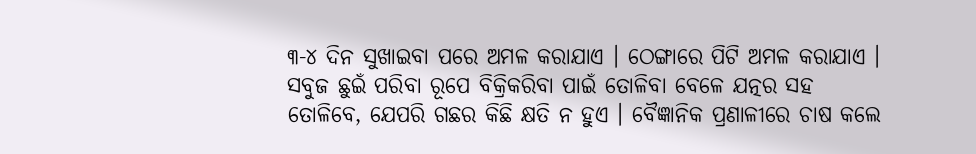୩-୪ ଦିନ ସୁଖାଇବା ପରେ ଅମଳ କରାଯାଏ । ଠେଙ୍ଗାରେ ପିଟି ଅମଳ କରାଯାଏ । ସବୁଜ ଛୁଇଁ ପରିବା ରୂପେ ବିକ୍ରିକରିବା ପାଇଁ ତୋଳିବା ବେଳେ ଯତ୍ନର ସହ ତୋଳିବେ, ଯେପରି ଗଛର କିଛି କ୍ଷତି ନ ହୁଏ । ବୈଜ୍ଞାନିକ ପ୍ରଣାଳୀରେ ଚାଷ କଲେ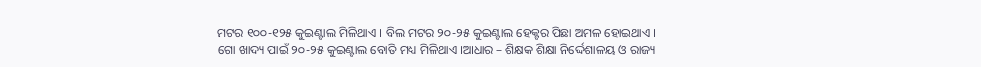ମଟର ୧୦୦-୧୨୫ କୁଇଣ୍ଟାଲ ମିଳିଥାଏ । ବିଲ ମଟର ୨୦-୨୫ କୁଇଣ୍ଟାଲ ହେକ୍ଟର ପିଛା ଅମଳ ହୋଇଥାଏ । ଗୋ ଖାଦ୍ୟ ପାଇଁ ୨୦-୨୫ କୁଇଣ୍ଟାଲ ବୋତି ମଧ୍ୟ ମିଳିଥାଏ ।ଆଧାର – ଶିକ୍ଷକ ଶିକ୍ଷା ନିର୍ଦ୍ଦେଶାଳୟ ଓ ରାଜ୍ୟ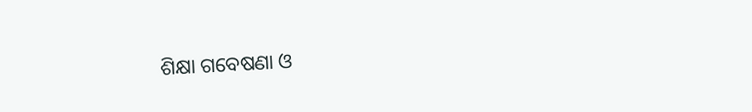ଶିକ୍ଷା ଗବେଷଣା ଓ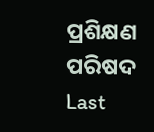ପ୍ରଶିକ୍ଷଣ ପରିଷଦ
Last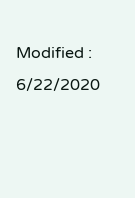Modified : 6/22/2020